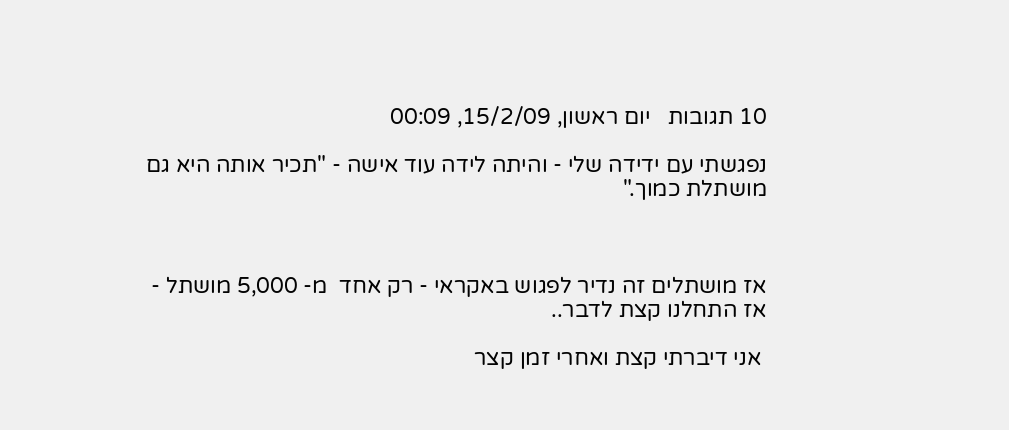10 תגובות   יום ראשון, 15/2/09, 00:09

נפגשתי עם ידידה שלי - והיתה לידה עוד אישה - "תכיר אותה היא גם מושתלת כמוך."



אז מושתלים זה נדיר לפגוש באקראי - רק אחד  מ- 5,000 מושתל - אז התחלנו קצת לדבר..

 אני דיברתי קצת ואחרי זמן קצר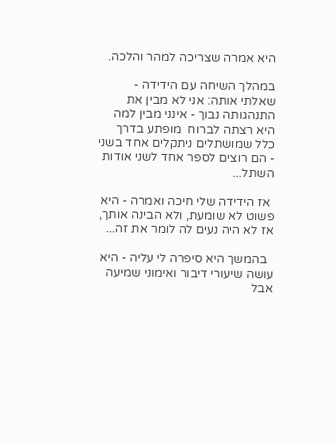היא אמרה שצריכה למהר והלכה.

במהלך השיחה עם הידידה - שאלתי אותה: אני לא מבין את התנהגותה נבוך - אינני מבין למה היא רצתה לברוח  מופתע בדרך כלל שמושתלים ניתקלים אחד בשני  - הם רוצים לספר אחד לשני אודות השתל...

 אז הידידה שלי חיכה ואמרה - היא פשוט לא שומעת, ולא הבינה אותך, אז לא היה נעים לה לומר את זה...

  בהמשך היא סיפרה לי עליה - היא עושה שיעורי דיבור ואימוני שמיעה אבל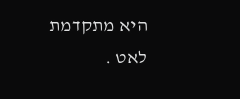היא מתקדמת לאט .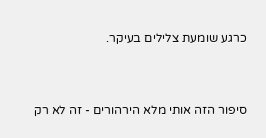כרגע שומעת צלילים בעיקר.



סיפור הזה אותי מלא הירהורים - זה לא רק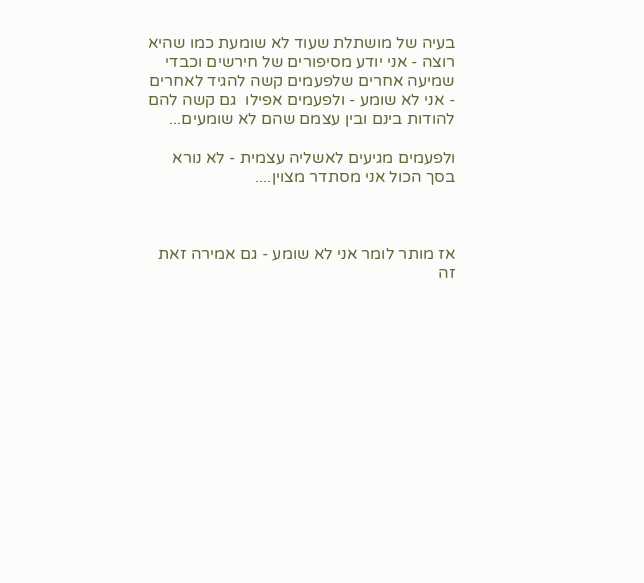בעיה של מושתלת שעוד לא שומעת כמו שהיא רוצה - אני יודע מסיפורים של חירשים וכבדי שמיעה אחרים שלפעמים קשה להגיד לאחרים - אני לא שומע - ולפעמים אפילו  גם קשה להם להודות בינם ובין עצמם שהם לא שומעים...

ולפעמים מגיעים לאשליה עצמית - לא נורא בסך הכול אני מסתדר מצוין....



אז מותר לומר אני לא שומע - גם אמירה זאת זה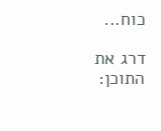כוח...

דרג את התוכן: